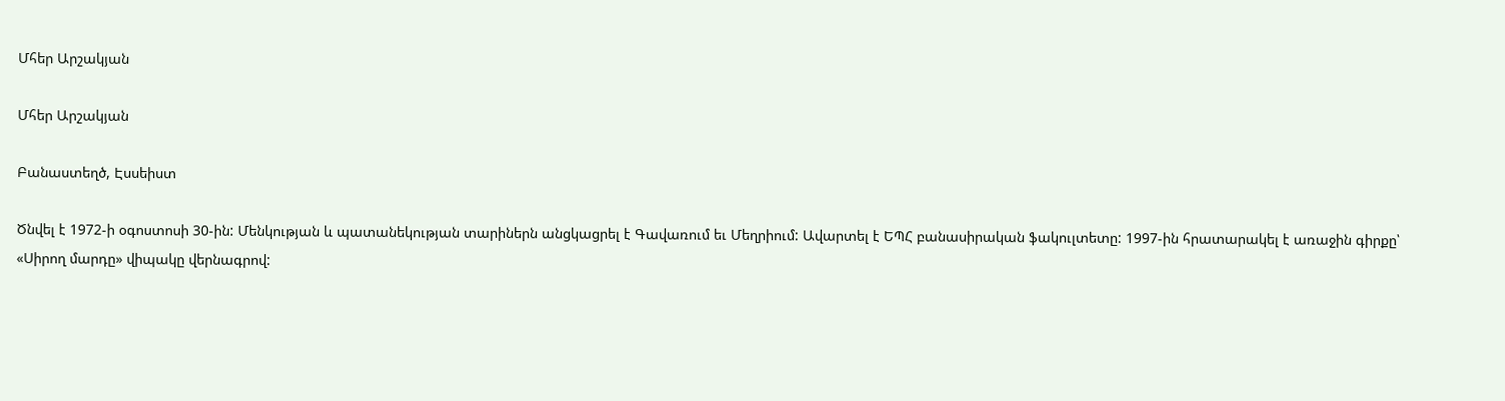Մհեր Արշակյան

Մհեր Արշակյան

Բանաստեղծ, Էսսեիստ

Ծնվել է 1972-ի օգոստոսի 30-ին: Մենկության և պատանեկության տարիներն անցկացրել է Գավառում եւ Մեղրիում: Ավարտել է ԵՊՀ բանասիրական ֆակուլտետը: 1997-ին հրատարակել է առաջին գիրքը՝ «Սիրող մարդը» վիպակը վերնագրով: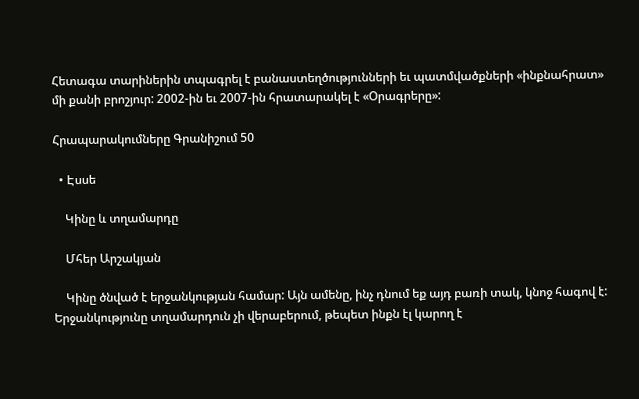Հետագա տարիներին տպագրել է բանաստեղծությունների եւ պատմվածքների «ինքնահրատ» մի քանի բրոշյուր: 2002-ին եւ 2007-ին հրատարակել է «Օրագրերը»:

Հրապարակումները Գրանիշում 50

  • Էսսե

    Կինը և տղամարդը

    Մհեր Արշակյան

    Կինը ծնված է երջանկության համար: Այն ամենը, ինչ դնում եք այդ բառի տակ, կնոջ հագով է: Երջանկությունը տղամարդուն չի վերաբերում, թեպետ ինքն էլ կարող է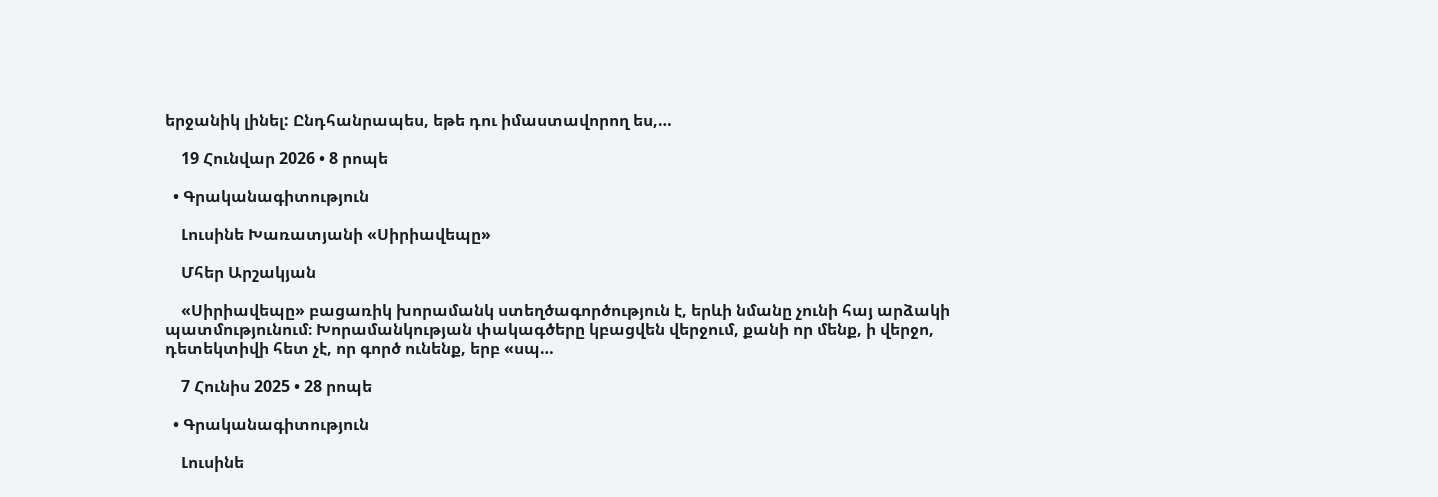երջանիկ լինել: Ընդհանրապես, եթե դու իմաստավորող ես,…

    19 Հունվար 2026 • 8 րոպե

  • Գրականագիտություն

    Լուսինե Խառատյանի «Սիրիավեպը»

    Մհեր Արշակյան

    «Սիրիավեպը» բացառիկ խորամանկ ստեղծագործություն է, երևի նմանը չունի հայ արձակի պատմությունում։ Խորամանկության փակագծերը կբացվեն վերջում, քանի որ մենք, ի վերջո, դետեկտիվի հետ չէ, որ գործ ունենք, երբ «սպ…

    7 Հունիս 2025 • 28 րոպե

  • Գրականագիտություն

    Լուսինե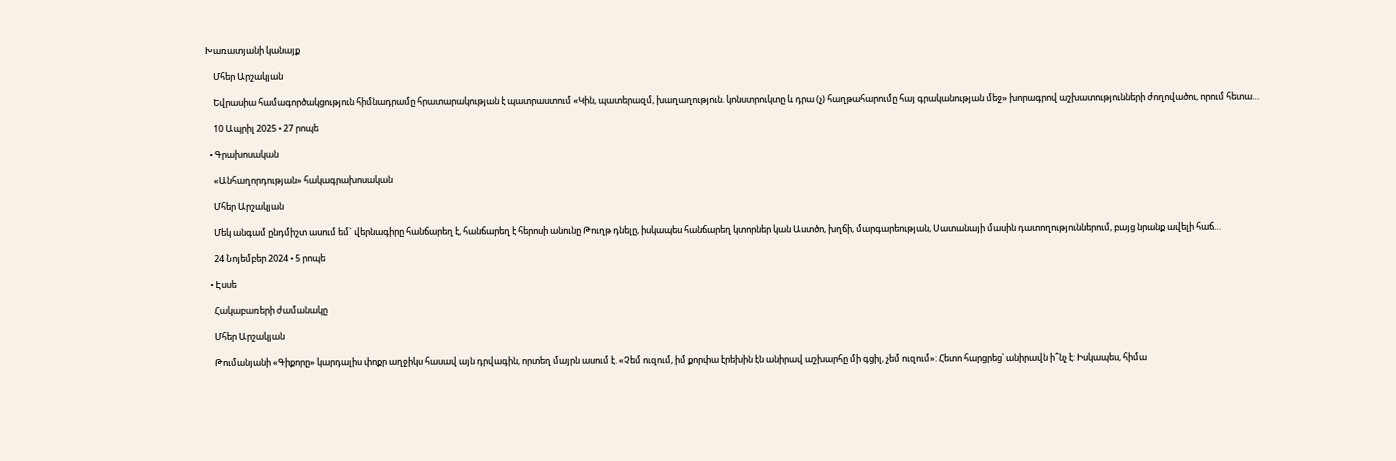Խառատյանի կանայք

    Մհեր Արշակյան

    Եվրասիա համագործակցություն հիմնադրամը հրատարակության է պատրաստում «Կին, պատերազմ, խաղաղություն. կոնստրուկտը և դրա (չ) հաղթահարումը հայ գրականության մեջ» խորագրով աշխատությունների ժողովածու, որում հետա…

    10 Ապրիլ 2025 • 27 րոպե

  • Գրախոսական

    «Անհաղորդության» հակագրախոսական

    Մհեր Արշակյան

    Մեկ անգամ ընդմիշտ ասում եմ` վերնագիրը հանճարեղ է, հանճարեղ է հերոսի անունը Թուղթ դնելը, իսկապես հանճարեղ կտորներ կան Աստծո, խղճի, մարգարեության, Սատանայի մասին դատողություններում, բայց նրանք ավելի հաճ…

    24 Նոյեմբեր 2024 • 5 րոպե

  • Էսսե

    Հակաբառերի ժամանակը

    Մհեր Արշակյան

    Թումանյանի «Գիքորը» կարդալիս փոքր աղջիկս հասավ այն դրվագին, որտեղ մայրն ասում է. «Չեմ ուզում, իմ քորփա էրեխին էն անիրավ աշխարհը մի գցիլ, չեմ ուզում»: Հետո հարցրեց՝ անիրավն ի՞նչ է: Իսկապես, հիմա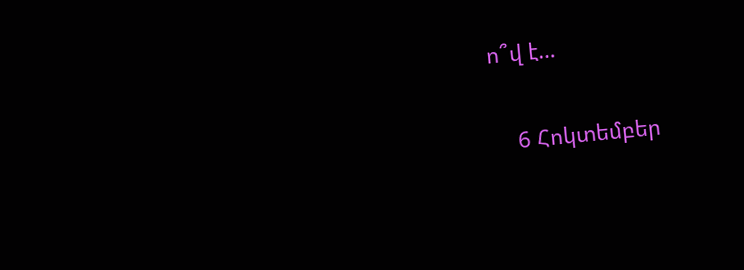ո՞վ է…

    6 Հոկտեմբեր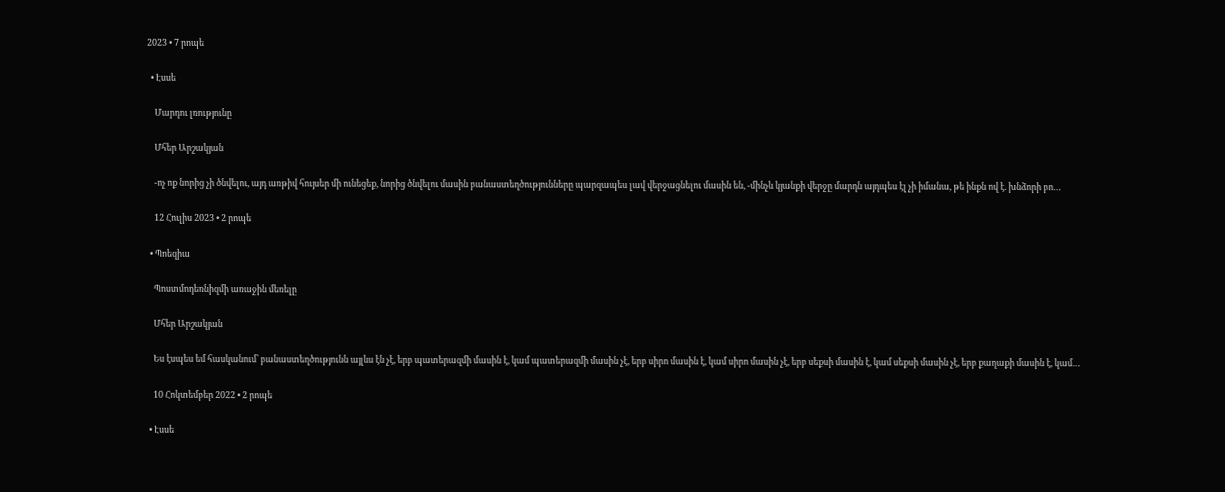2023 • 7 րոպե

  • Էսսե

    Մարդու լռությունը

    Մհեր Արշակյան

    -ոչ ոք նորից չի ծնվելու, այդ առթիվ հույսեր մի ունեցեք, նորից ծնվելու մասին բանաստեղծությունները պարզապես լավ վերջացնելու մասին են, -մինչև կյանքի վերջը մարդն այդպես էլ չի իմանա, թե ինքն ով է. խնձորի բո…

    12 Հուլիս 2023 • 2 րոպե

  • Պոեզիա

    Պոստմոդեռնիզմի առաջին մեռելը

    Մհեր Արշակյան

    Ես էսպես եմ հասկանում՝ բանաստեղծությունն այլևս էն չէ, երբ պատերազմի մասին է, կամ պատերազմի մասին չէ, երբ սիրո մասին է, կամ սիրո մասին չէ, երբ սեքսի մասին է, կամ սեքսի մասին չէ, երբ քաղաքի մասին է, կամ…

    10 Հոկտեմբեր 2022 • 2 րոպե

  • Էսսե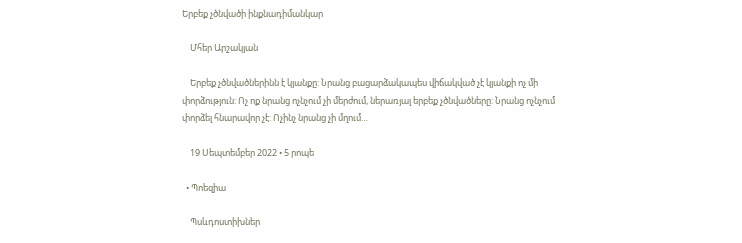Երբեք չծնվածի ինքնադիմանկար

    Մհեր Արշակյան

    Երբեք չծնվածներինն է կյանքը: Նրանց բացարձակապես վիճակված չէ կյանքի ոչ մի փորձություն: Ոչ ոք նրանց ոչնչում չի մերժում, ներառյալ երբեք չծնվածները: Նրանց ոչնչում փորձել հնարավոր չէ: Ոչինչ նրանց չի մղում…

    19 Սեպտեմբեր 2022 • 5 րոպե

  • Պոեզիա

    Պսևդոստիխներ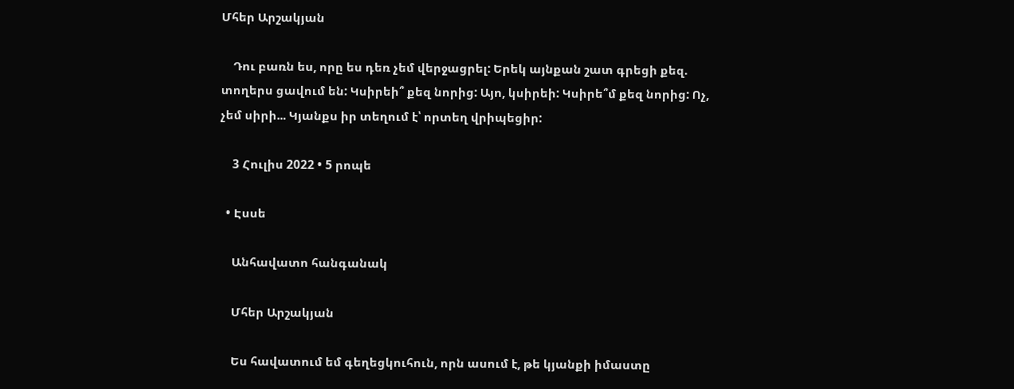Մհեր Արշակյան

    Դու բառն ես, որը ես դեռ չեմ վերջացրել: Երեկ այնքան շատ գրեցի քեզ. տողերս ցավում են: Կսիրեի՞ քեզ նորից: Այո, կսիրեի: Կսիրե՞մ քեզ նորից: Ոչ, չեմ սիրի... Կյանքս իր տեղում է՝ որտեղ վրիպեցիր:

    3 Հուլիս 2022 • 5 րոպե

  • Էսսե

    Անհավատո հանգանակ

    Մհեր Արշակյան

    Ես հավատում եմ գեղեցկուհուն, որն ասում է, թե կյանքի իմաստը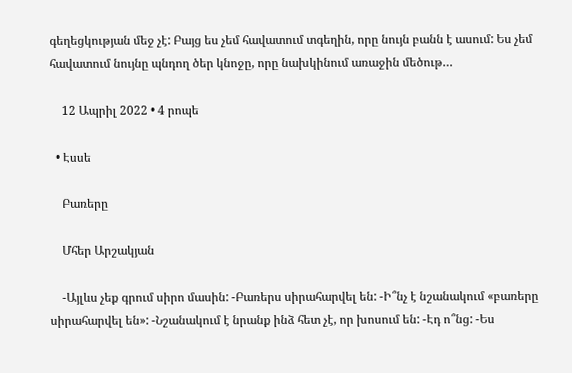գեղեցկության մեջ չէ: Բայց ես չեմ հավատում տգեղին, որը նույն բանն է ասում: Ես չեմ հավատում նույնը պնդող ծեր կնոջը, որը նախկինում առաջին մեծութ…

    12 Ապրիլ 2022 • 4 րոպե

  • Էսսե

    Բառերը

    Մհեր Արշակյան

    -Այլևս չեք գրում սիրո մասին: -Բառերս սիրահարվել են: -Ի՞նչ է նշանակում «բառերը սիրահարվել են»: -Նշանակում է նրանք ինձ հետ չէ, որ խոսում են: -Էդ ո՞նց: -Ես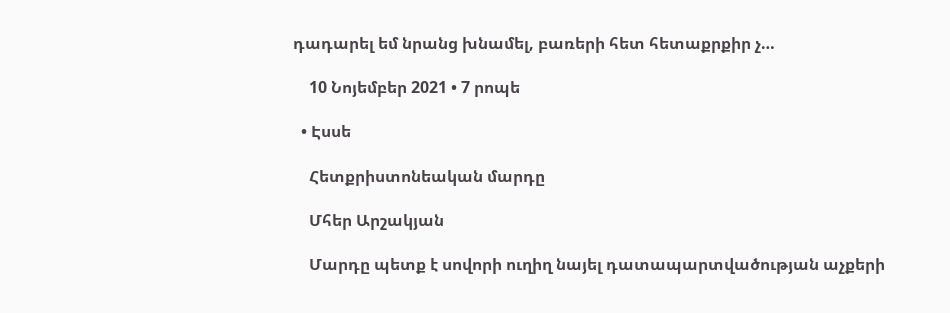դադարել եմ նրանց խնամել, բառերի հետ հետաքրքիր չ…

    10 Նոյեմբեր 2021 • 7 րոպե

  • Էսսե

    Հետքրիստոնեական մարդը

    Մհեր Արշակյան

    Մարդը պետք է սովորի ուղիղ նայել դատապարտվածության աչքերի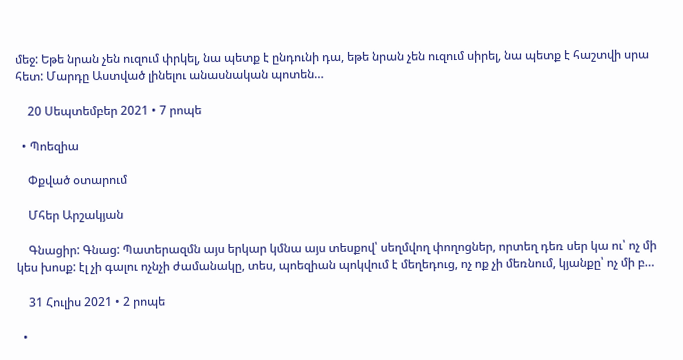մեջ: Եթե նրան չեն ուզում փրկել, նա պետք է ընդունի դա, եթե նրան չեն ուզում սիրել, նա պետք է հաշտվի սրա հետ: Մարդը Աստված լինելու անասնական պոտեն…

    20 Սեպտեմբեր 2021 • 7 րոպե

  • Պոեզիա

    Փքված օտարում

    Մհեր Արշակյան

    Գնացիր: Գնաց: Պատերազմն այս երկար կմնա այս տեսքով՝ սեղմվող փողոցներ, որտեղ դեռ սեր կա ու՝ ոչ մի կես խոսք: էլ չի գալու ոչնչի ժամանակը, տես, պոեզիան պոկվում է մեղեդուց, ոչ ոք չի մեռնում, կյանքը՝ ոչ մի բ…

    31 Հուլիս 2021 • 2 րոպե

  •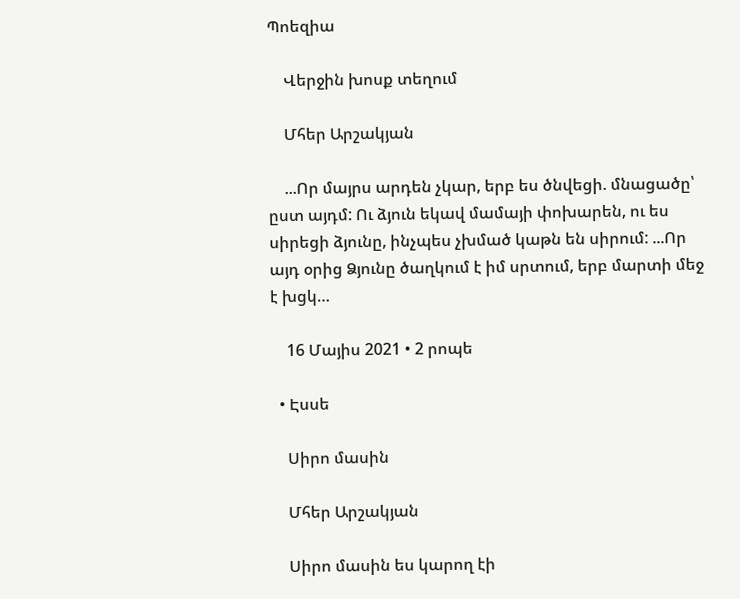Պոեզիա

    Վերջին խոսք տեղում

    Մհեր Արշակյան

    ...Որ մայրս արդեն չկար, երբ ես ծնվեցի. մնացածը՝ ըստ այդմ: Ու ձյուն եկավ մամայի փոխարեն, ու ես սիրեցի ձյունը, ինչպես չխմած կաթն են սիրում: ...Որ այդ օրից Ձյունը ծաղկում է իմ սրտում, երբ մարտի մեջ է խցկ…

    16 Մայիս 2021 • 2 րոպե

  • Էսսե

    Սիրո մասին

    Մհեր Արշակյան

    Սիրո մասին ես կարող էի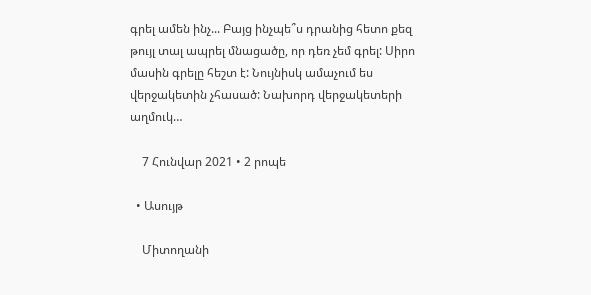գրել ամեն ինչ... Բայց ինչպե՞ս դրանից հետո քեզ թույլ տալ ապրել մնացածը, որ դեռ չեմ գրել: Սիրո մասին գրելը հեշտ է: Նույնիսկ ամաչում ես վերջակետին չհասած: Նախորդ վերջակետերի աղմուկ…

    7 Հունվար 2021 • 2 րոպե

  • Ասույթ

    Միտողանի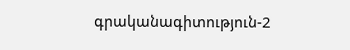գրականագիտություն-2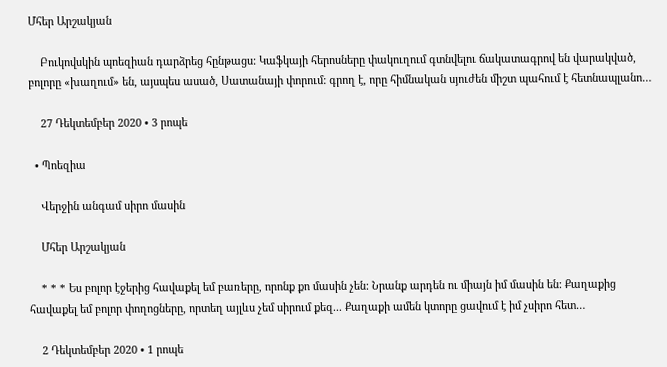Մհեր Արշակյան

    Բուկովսկին պոեզիան դարձրեց հընթացս: Կաֆկայի հերոսները փակուղում գտնվելու ճակատագրով են վարակված, բոլորը «խաղում» են, այսպես ասած, Սատանայի փորում: գրող է, որը հիմնական սյուժեն միշտ պահում է հետնապլանո…

    27 Դեկտեմբեր 2020 • 3 րոպե

  • Պոեզիա

    Վերջին անգամ սիրո մասին

    Մհեր Արշակյան

    * * * Ես բոլոր էջերից հավաքել եմ բառերը, որոնք քո մասին չեն: Նրանք արդեն ու միայն իմ մասին են: Քաղաքից հավաքել եմ բոլոր փողոցները, որտեղ այլևս չեմ սիրում քեզ... Քաղաքի ամեն կտորը ցավում է իմ չսիրո հետ…

    2 Դեկտեմբեր 2020 • 1 րոպե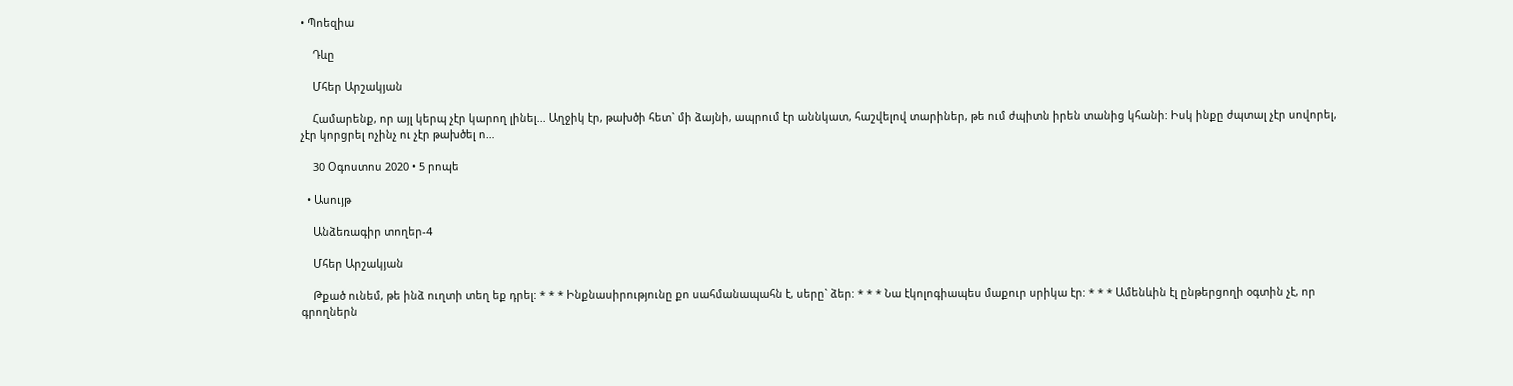• Պոեզիա

    Դևը

    Մհեր Արշակյան

    Համարենք, որ այլ կերպ չէր կարող լինել... Աղջիկ էր, թախծի հետ` մի ձայնի, ապրում էր աննկատ, հաշվելով տարիներ, թե ում ժպիտն իրեն տանից կհանի: Իսկ ինքը ժպտալ չէր սովորել, չէր կորցրել ոչինչ ու չէր թախծել ո…

    30 Օգոստոս 2020 • 5 րոպե

  • Ասույթ

    Անձեռագիր տողեր-4

    Մհեր Արշակյան

    Թքած ունեմ, թե ինձ ուղտի տեղ եք դրել: * * * Ինքնասիրությունը քո սահմանապահն է, սերը` ձեր: * * * Նա էկոլոգիապես մաքուր սրիկա էր: * * * Ամենևին էլ ընթերցողի օգտին չէ, որ գրողներն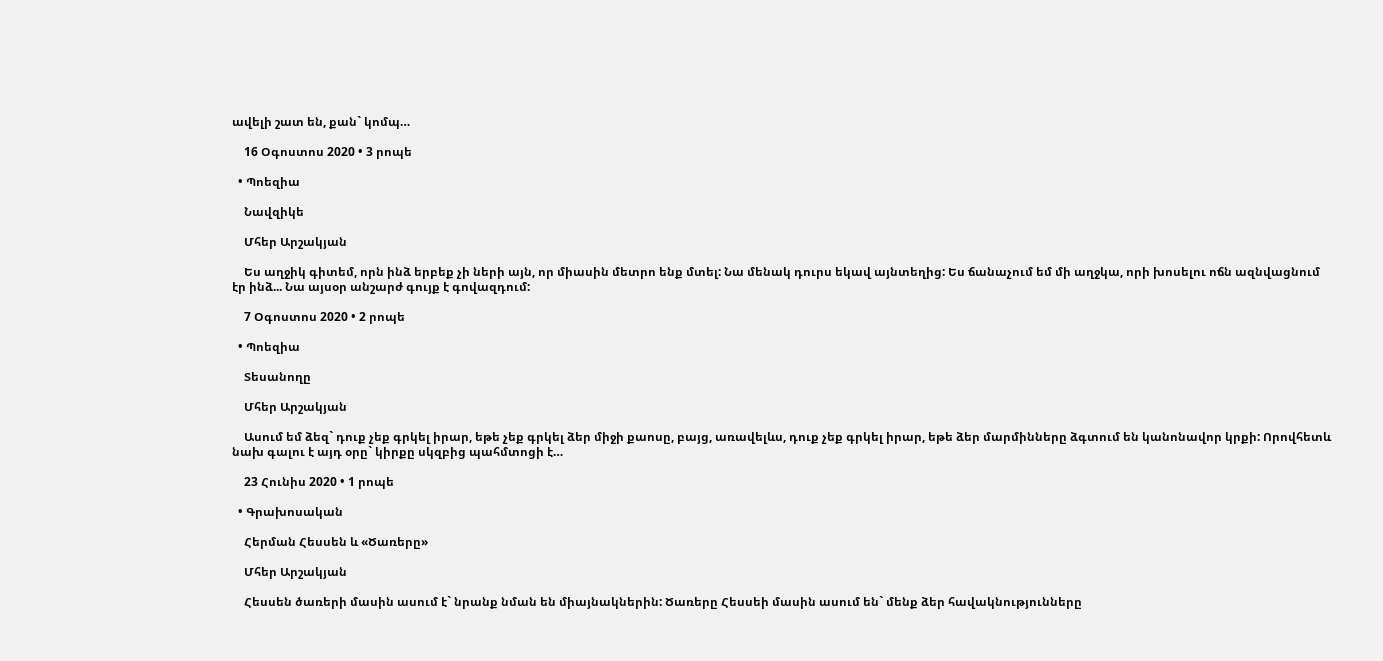ավելի շատ են, քան` կոմպ…

    16 Օգոստոս 2020 • 3 րոպե

  • Պոեզիա

    Նավզիկե

    Մհեր Արշակյան

    Ես աղջիկ գիտեմ, որն ինձ երբեք չի ների այն, որ միասին մետրո ենք մտել: Նա մենակ դուրս եկավ այնտեղից: Ես ճանաչում եմ մի աղջկա, որի խոսելու ոճն ազնվացնում էր ինձ... Նա այսօր անշարժ գույք է գովազդում:

    7 Օգոստոս 2020 • 2 րոպե

  • Պոեզիա

    Տեսանողը

    Մհեր Արշակյան

    Ասում եմ ձեզ` դուք չեք գրկել իրար, եթե չեք գրկել ձեր միջի քաոսը, բայց, առավելևս, դուք չեք գրկել իրար, եթե ձեր մարմինները ձգտում են կանոնավոր կրքի: Որովհետև նախ գալու է այդ օրը` կիրքը սկզբից պահմտոցի է…

    23 Հունիս 2020 • 1 րոպե

  • Գրախոսական

    Հերման Հեսսեն և «Ծառերը»

    Մհեր Արշակյան

    Հեսսեն ծառերի մասին ասում է` նրանք նման են միայնակներին: Ծառերը Հեսսեի մասին ասում են` մենք ձեր հավակնությունները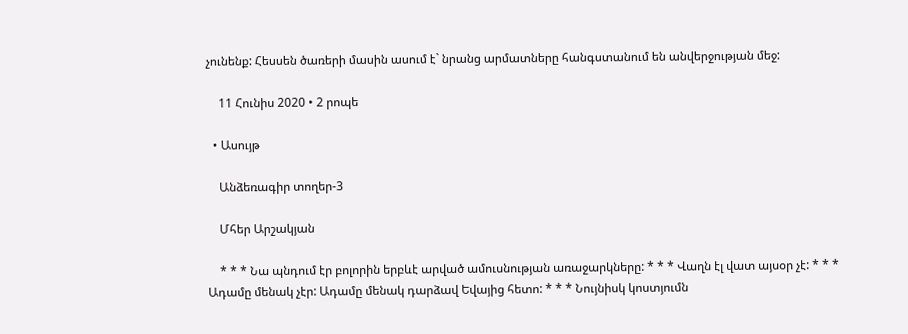չունենք: Հեսսեն ծառերի մասին ասում է` նրանց արմատները հանգստանում են անվերջության մեջ:

    11 Հունիս 2020 • 2 րոպե

  • Ասույթ

    Անձեռագիր տողեր-3

    Մհեր Արշակյան

    * * * Նա պնդում էր բոլորին երբևէ արված ամուսնության առաջարկները: * * * Վաղն էլ վատ այսօր չէ: * * * Ադամը մենակ չէր: Ադամը մենակ դարձավ Եվայից հետո: * * * Նույնիսկ կոստյումն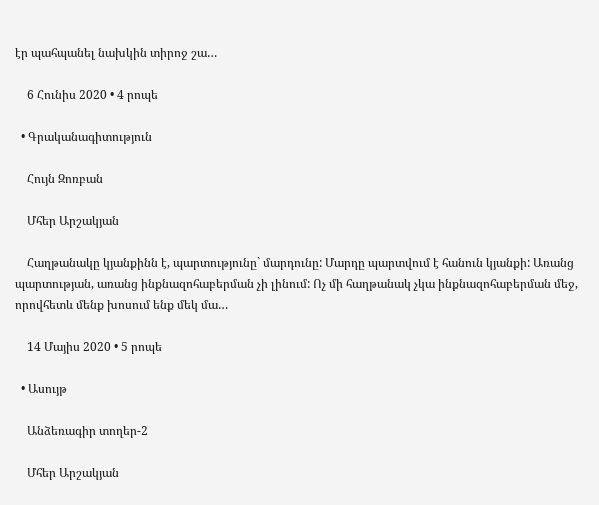էր պահպանել նախկին տիրոջ շա…

    6 Հունիս 2020 • 4 րոպե

  • Գրականագիտություն

    Հույն Զոռբան

    Մհեր Արշակյան

    Հաղթանակը կյանքինն է, պարտությունը` մարդունը: Մարդը պարտվում է հանուն կյանքի: Առանց պարտության, առանց ինքնազոհաբերման չի լինում: Ոչ մի հաղթանակ չկա ինքնազոհաբերման մեջ, որովհետև մենք խոսում ենք մեկ մա…

    14 Մայիս 2020 • 5 րոպե

  • Ասույթ

    Անձեռագիր տողեր-2

    Մհեր Արշակյան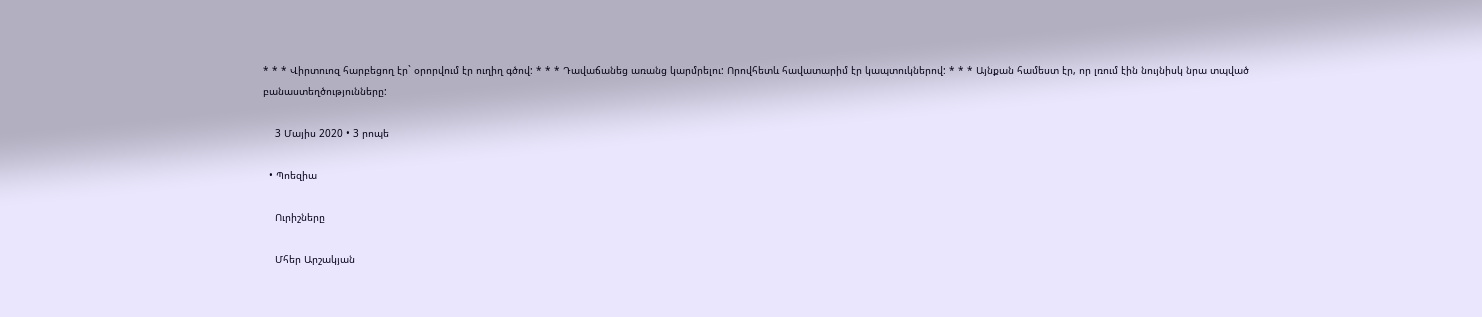* * * Վիրտուոզ հարբեցող էր` օրորվում էր ուղիղ գծով: * * * Դավաճանեց առանց կարմրելու: Որովհետև հավատարիմ էր կապտուկներով: * * * Այնքան համեստ էր, որ լռում էին նույնիսկ նրա տպված բանաստեղծությունները:

    3 Մայիս 2020 • 3 րոպե

  • Պոեզիա

    Ուրիշները

    Մհեր Արշակյան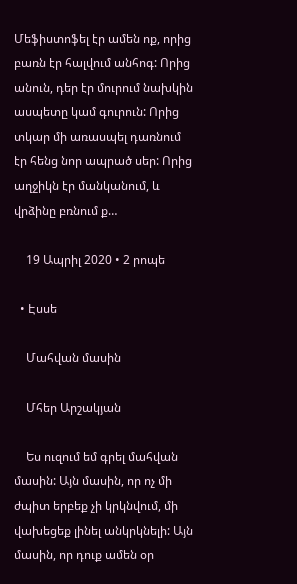Մեֆիստոֆել էր ամեն ոք, որից բառն էր հալվում անհոգ: Որից անուն, դեր էր մուրում նախկին ասպետը կամ գուրուն: Որից տկար մի առասպել դառնում էր հենց նոր ապրած սեր: Որից աղջիկն էր մանկանում, և վրձինը բռնում ք…

    19 Ապրիլ 2020 • 2 րոպե

  • Էսսե

    Մահվան մասին

    Մհեր Արշակյան

    Ես ուզում եմ գրել մահվան մասին: Այն մասին, որ ոչ մի ժպիտ երբեք չի կրկնվում, մի վախեցեք լինել անկրկնելի: Այն մասին, որ դուք ամեն օր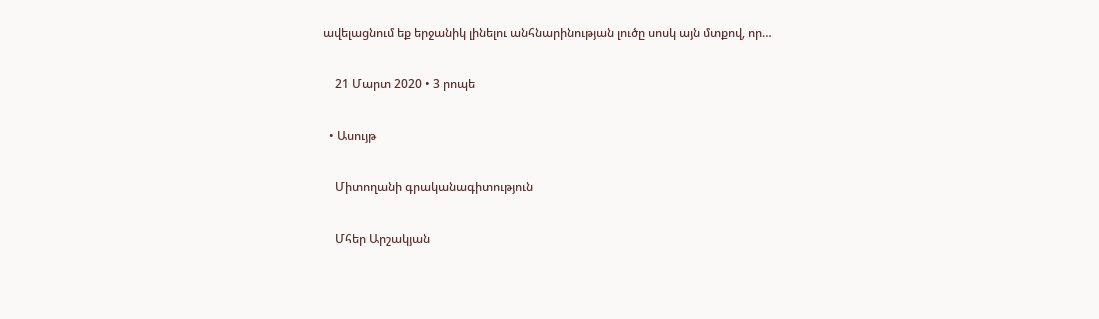ավելացնում եք երջանիկ լինելու անհնարինության լուծը սոսկ այն մտքով, որ…

    21 Մարտ 2020 • 3 րոպե

  • Ասույթ

    Միտողանի գրականագիտություն

    Մհեր Արշակյան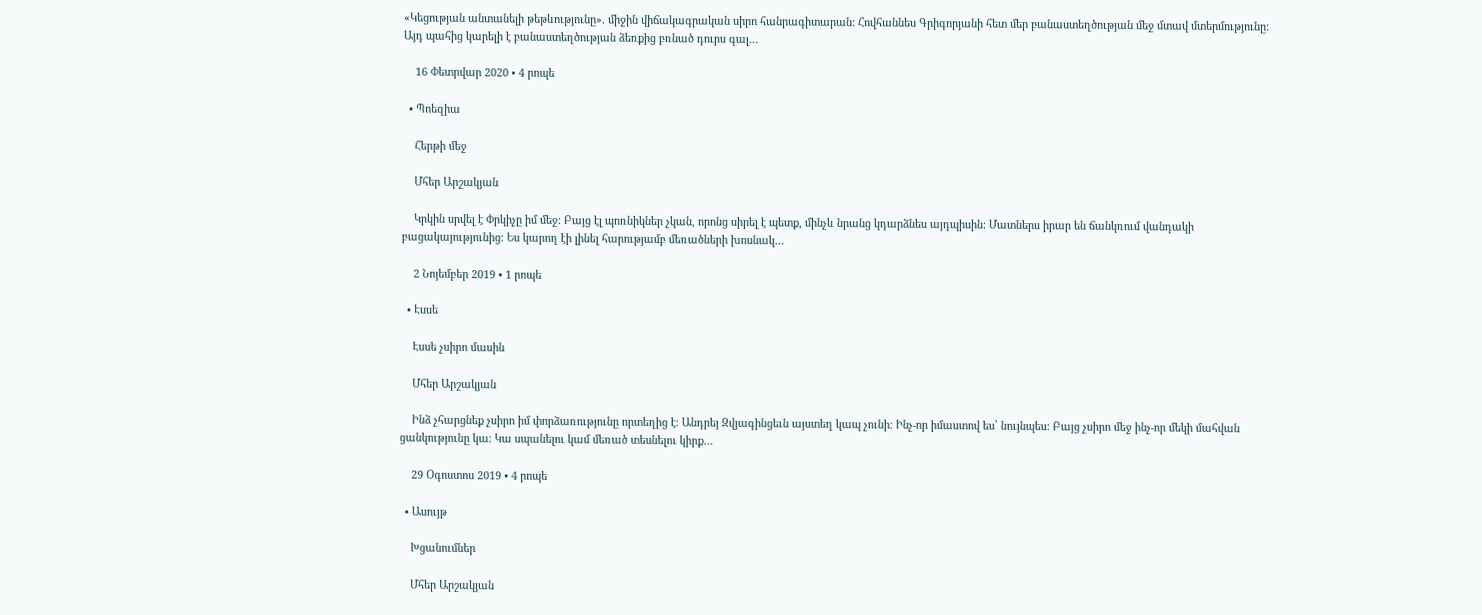«Կեցության անտանելի թեթևությունը». միջին վիճակագրական սիրո հանրագիտարան: Հովհաննես Գրիգորյանի հետ մեր բանաստեղծության մեջ մտավ մտերմությունը: Այդ պահից կարելի է բանաստեղծության ձեռքից բռնած դուրս գալ…

    16 Փետրվար 2020 • 4 րոպե

  • Պոեզիա

    Հերթի մեջ

    Մհեր Արշակյան

    Կրկին սրվել է Փրկիչը իմ մեջ: Բայց էլ պոռնիկներ չկան, որոնց սիրել է պետք, մինչև նրանց կդարձնես այդպիսին: Մատներս իրար են ճանկռում վանդակի բացակայությունից: Ես կարող էի լինել հարությամբ մեռածների խոսնակ…

    2 Նոյեմբեր 2019 • 1 րոպե

  • Էսսե

    Էսսե չսիրո մասին

    Մհեր Արշակյան

    Ինձ չհարցնեք չսիրո իմ փորձառությունը որտեղից է։ Անդրեյ Զվյագինցեւն այստեղ կապ չունի։ Ինչ-որ իմաստով ես՝ նույնպես։ Բայց չսիրո մեջ ինչ-որ մեկի մահվան ցանկությունը կա։ Կա սպանելու կամ մեռած տեսնելու կիրք…

    29 Օգոստոս 2019 • 4 րոպե

  • Ասույթ

    Խցանումներ

    Մհեր Արշակյան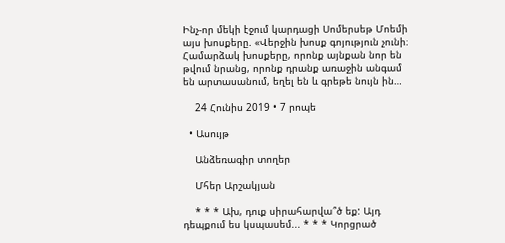Ինչ-որ մեկի էջում կարդացի Սոմերսեթ Մոեմի այս խոսքերը. «Վերջին խոսք գոյություն չունի։ Համարձակ խոսքերը, որոնք այնքան նոր են թվում նրանց, որոնք դրանք առաջին անգամ են արտասանում, եղել են և գրեթե նույն ին…

    24 Հունիս 2019 • 7 րոպե

  • Ասույթ

    Անձեռագիր տողեր

    Մհեր Արշակյան

    * * * Ախ, դուք սիրահարվա՞ծ եք: Այդ դեպքում ես կսպասեմ... * * * Կորցրած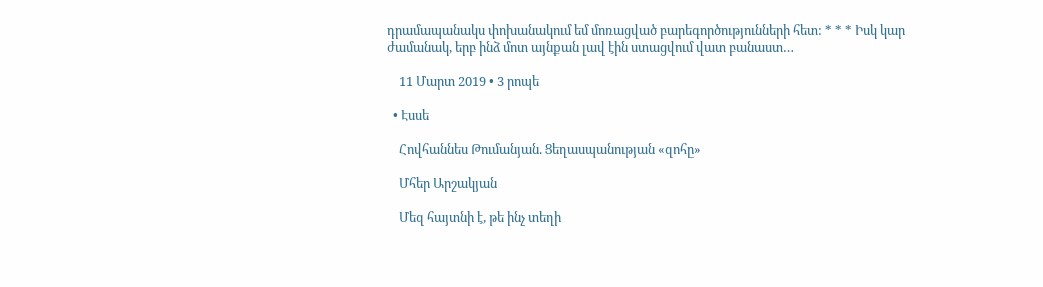դրամապանակս փոխանակում եմ մոռացված բարեգործությունների հետ: * * * Իսկ կար ժամանակ, երբ ինձ մոտ այնքան լավ էին ստացվում վատ բանաստ…

    11 Մարտ 2019 • 3 րոպե

  • Էսսե

    Հովհաննես Թումանյան. Ցեղասպանության «զոհը»

    Մհեր Արշակյան

    Մեզ հայտնի է, թե ինչ տեղի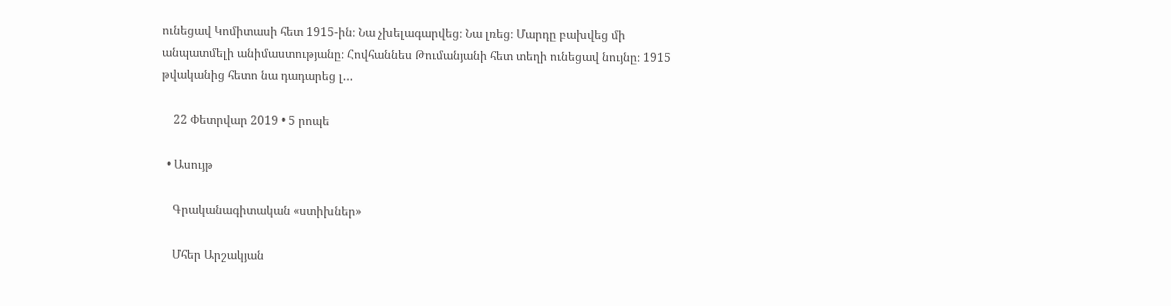ունեցավ Կոմիտասի հետ 1915-ին։ Նա չխելագարվեց։ Նա լռեց։ Մարդը բախվեց մի անպատմելի անիմաստությանը։ Հովհաննես Թումանյանի հետ տեղի ունեցավ նույնը։ 1915 թվականից հետո նա դադարեց լ…

    22 Փետրվար 2019 • 5 րոպե

  • Ասույթ

    Գրականագիտական «ստիխներ»

    Մհեր Արշակյան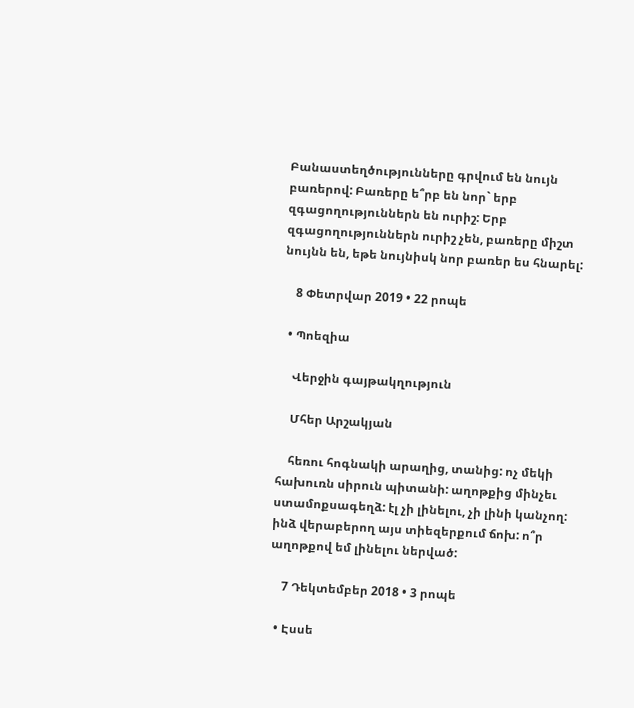Բանաստեղծությունները գրվում են նույն բառերով: Բառերը ե՞րբ են նոր` երբ զգացողություններն են ուրիշ: Երբ զգացողություններն ուրիշ չեն, բառերը միշտ նույնն են, եթե նույնիսկ նոր բառեր ես հնարել:

    8 Փետրվար 2019 • 22 րոպե

  • Պոեզիա

    Վերջին գայթակղություն

    Մհեր Արշակյան

    հեռու հոգնակի արաղից, տանից: ոչ մեկի հախուռն սիրուն պիտանի: աղոթքից մինչեւ ստամոքսագեղձ: էլ չի լինելու, չի լինի կանչող: ինձ վերաբերող այս տիեզերքում ճոխ: ո՞ր աղոթքով եմ լինելու ներված:

    7 Դեկտեմբեր 2018 • 3 րոպե

  • Էսսե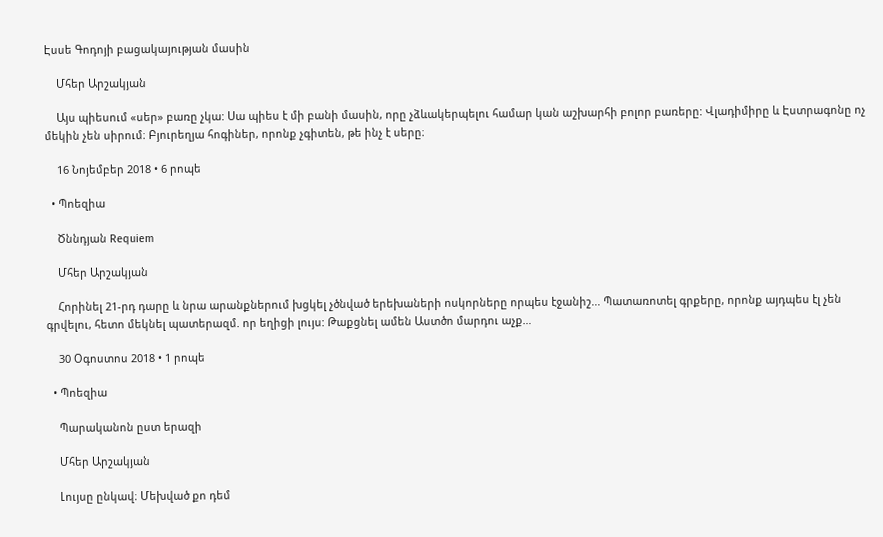Էսսե Գոդոյի բացակայության մասին

    Մհեր Արշակյան

    Այս պիեսում «սեր» բառը չկա: Սա պիես է մի բանի մասին, որը չձևակերպելու համար կան աշխարհի բոլոր բառերը: Վլադիմիրը և Էստրագոնը ոչ մեկին չեն սիրում։ Բյուրեղյա հոգիներ, որոնք չգիտեն, թե ինչ է սերը։

    16 Նոյեմբեր 2018 • 6 րոպե

  • Պոեզիա

    Ծննդյան Requiem

    Մհեր Արշակյան

    Հորինել 21-րդ դարը և նրա արանքներում խցկել չծնված երեխաների ոսկորները որպես էջանիշ... Պատառոտել գրքերը, որոնք այդպես էլ չեն գրվելու, հետո մեկնել պատերազմ. որ եղիցի լույս: Թաքցնել ամեն Աստծո մարդու աչք…

    30 Օգոստոս 2018 • 1 րոպե

  • Պոեզիա

    Պարականոն ըստ երազի

    Մհեր Արշակյան

    Լույսը ընկավ։ Մեխված քո դեմ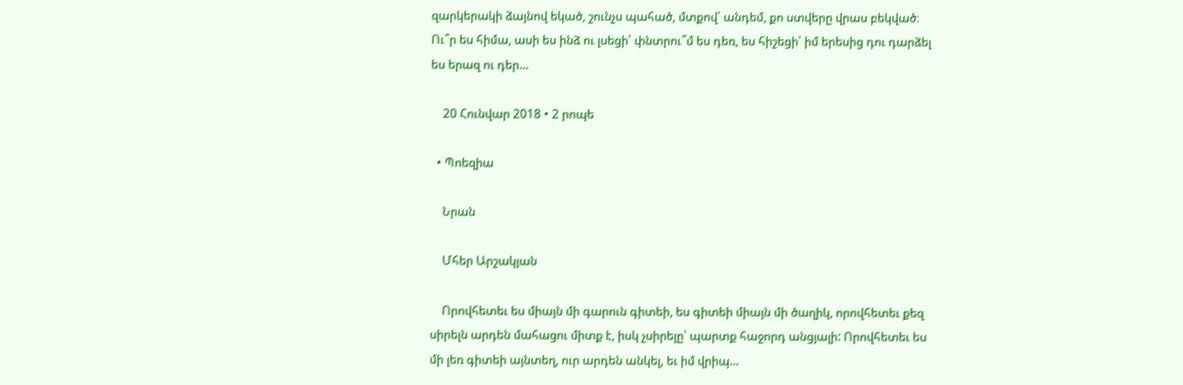զարկերակի ձայնով եկած, շունչս պահած, մտքով՝ անդեմ, քո ստվերը վրաս բեկված։ Ու՞ր ես հիմա, ասի ես ինձ ու լսեցի՝ փնտրու՞մ ես դեռ, ես հիշեցի՝ իմ երեսից դու դարձել ես երազ ու դեր…

    20 Հունվար 2018 • 2 րոպե

  • Պոեզիա

    Նրան

    Մհեր Արշակյան

    Որովհետեւ ես միայն մի գարուն գիտեի, ես գիտեի միայն մի ծաղիկ, որովհետեւ քեզ սիրելն արդեն մահացու միտք է, իսկ չսիրելը՝ պարտք հաջորդ անցյալի: Որովհետեւ ես մի լեռ գիտեի այնտեղ, ուր արդեն անկել, եւ իմ վրիպ…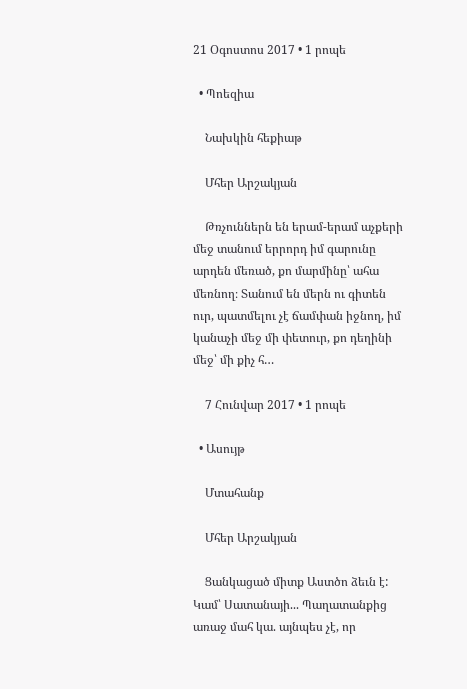21 Օգոստոս 2017 • 1 րոպե

  • Պոեզիա

    Նախկին հեքիաթ

    Մհեր Արշակյան

    Թռչուններն են երամ-երամ աչքերի մեջ տանում երրորդ իմ գարունը արդեն մեռած, քո մարմինը՝ ահա մեռնող։ Տանում են մերն ու գիտեն ուր, պատմելու չէ ճամփան իջնող, իմ կանաչի մեջ մի փետուր, քո դեղինի մեջ՝ մի քիչ հ…

    7 Հունվար 2017 • 1 րոպե

  • Ասույթ

    Մտահանք

    Մհեր Արշակյան

    Ցանկացած միտք Աստծո ձեւն է: Կամ՝ Սատանայի... Պաղատանքից առաջ մահ կա. այնպես չէ, որ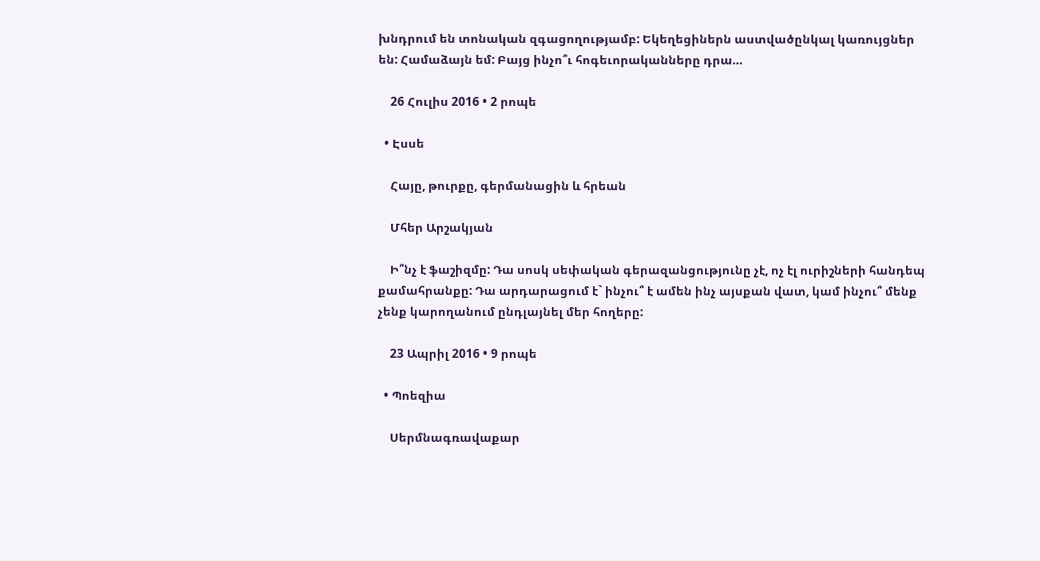խնդրում են տոնական զգացողությամբ: Եկեղեցիներն աստվածընկալ կառույցներ են: Համաձայն եմ: Բայց ինչո՞ւ հոգեւորականները դրա…

    26 Հուլիս 2016 • 2 րոպե

  • Էսսե

    Հայը, թուրքը, գերմանացին և հրեան

    Մհեր Արշակյան

    Ի՞նչ է ֆաշիզմը: Դա սոսկ սեփական գերազանցությունը չէ, ոչ էլ ուրիշների հանդեպ քամահրանքը: Դա արդարացում է` ինչու՞ է ամեն ինչ այսքան վատ, կամ ինչու՞ մենք չենք կարողանում ընդլայնել մեր հողերը:

    23 Ապրիլ 2016 • 9 րոպե

  • Պոեզիա

    Սերմնագռավաքար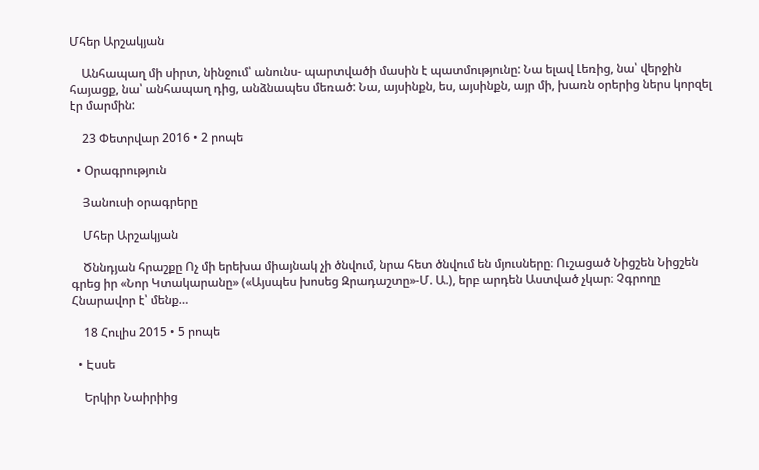Մհեր Արշակյան

    Անհապաղ մի սիրտ, նինջում՝ անունս- պարտվածի մասին է պատմությունը: Նա ելավ Լեռից, նա՝ վերջին հայացք, նա՝ անհապաղ դից, անձնապես մեռած: Նա, այսինքն, ես, այսինքն, այր մի, խառն օրերից ներս կորզել էր մարմին:

    23 Փետրվար 2016 • 2 րոպե

  • Օրագրություն

    Յանուսի օրագրերը

    Մհեր Արշակյան

    Ծննդյան հրաշքը Ոչ մի երեխա միայնակ չի ծնվում, նրա հետ ծնվում են մյուսները։ Ուշացած Նիցշեն Նիցշեն գրեց իր «Նոր Կտակարանը» («Այսպես խոսեց Զրադաշտը»-Մ. Ա.), երբ արդեն Աստված չկար։ Չգրողը Հնարավոր է՝ մենք…

    18 Հուլիս 2015 • 5 րոպե

  • Էսսե

    Երկիր Նաիրիից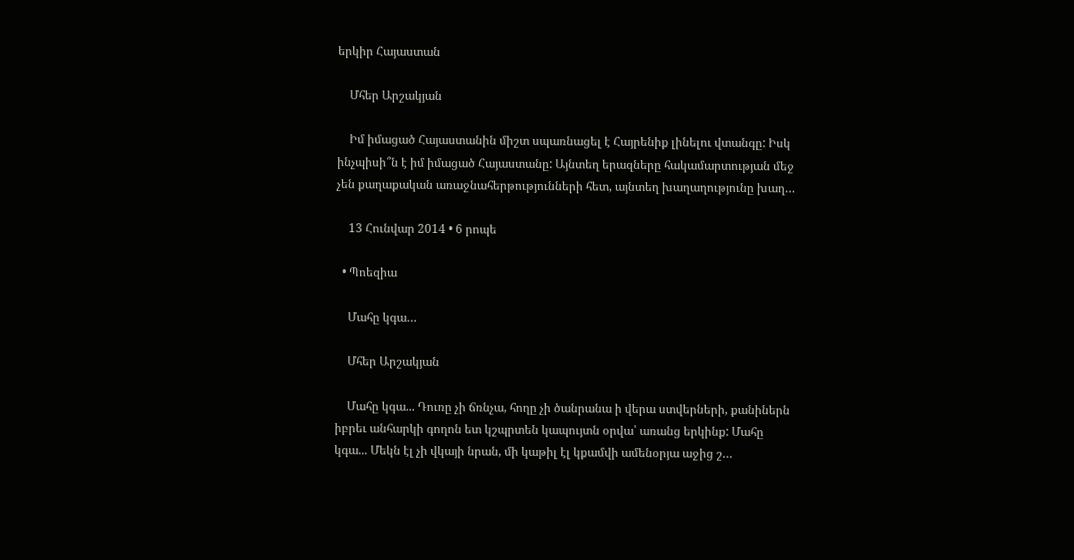երկիր Հայաստան

    Մհեր Արշակյան

    Իմ իմացած Հայաստանին միշտ սպառնացել է Հայրենիք լինելու վտանգը: Իսկ ինչպիսի՞ն է իմ իմացած Հայաստանը: Այնտեղ երազները հակամարտության մեջ չեն քաղաքական առաջնահերթությունների հետ, այնտեղ խաղաղությունը խաղ…

    13 Հունվար 2014 • 6 րոպե

  • Պոեզիա

    Մահը կգա…

    Մհեր Արշակյան

    Մահը կգա... Դուռը չի ճռնչա, հողը չի ծանրանա ի վերա ստվերների, քանիներն իբրեւ անհարկի գողոն ետ կշպրտեն կապույտն օրվա՝ առանց երկինք: Մահը կգա... Մեկն էլ չի վկայի նրան, մի կաթիլ էլ կքամվի ամենօրյա աջից շ…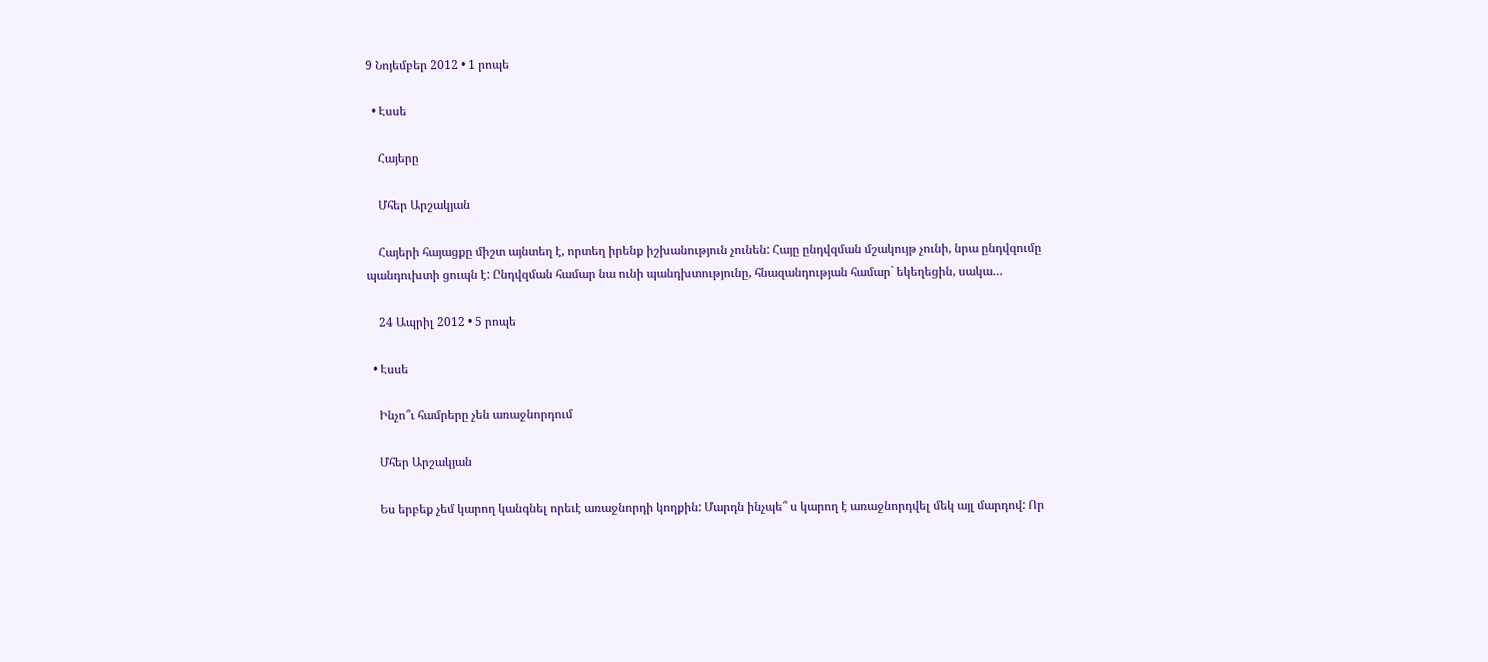9 Նոյեմբեր 2012 • 1 րոպե

  • Էսսե

    Հայերը

    Մհեր Արշակյան

    Հայերի հայացքը միշտ այնտեղ է, որտեղ իրենք իշխանություն չունեն: Հայը ընդվզման մշակույթ չունի, նրա ընդվզումը պանդուխտի ցուպն է: Ընդվզման համար նա ունի պանդխտությունը, հնազանդության համար` եկեղեցին, սակա…

    24 Ապրիլ 2012 • 5 րոպե

  • Էսսե

    Ինչո՞ւ համրերը չեն առաջնորդում

    Մհեր Արշակյան

    Ես երբեք չեմ կարող կանգնել որեւէ առաջնորդի կողքին: Մարդն ինչպե՞ ս կարող է առաջնորդվել մեկ այլ մարդով: Որ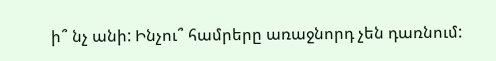ի՞ նչ անի: Ինչու՞ համրերը առաջնորդ չեն դառնում: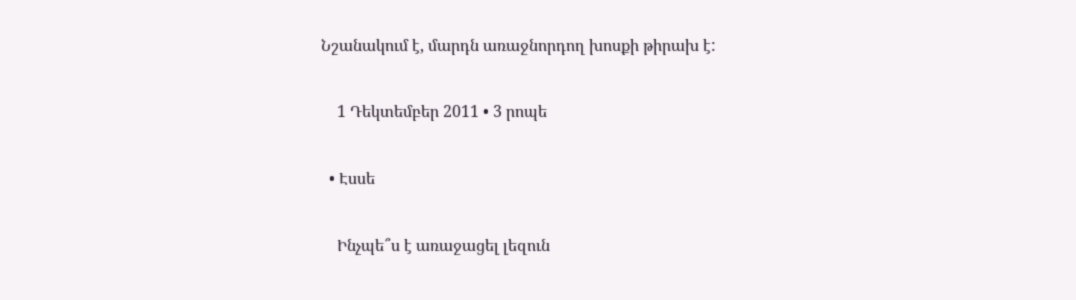Նշանակում է, մարդն առաջնորդող խոսքի թիրախ է:

    1 Դեկտեմբեր 2011 • 3 րոպե

  • Էսսե

    Ինչպե՞ս է առաջացել լեզուն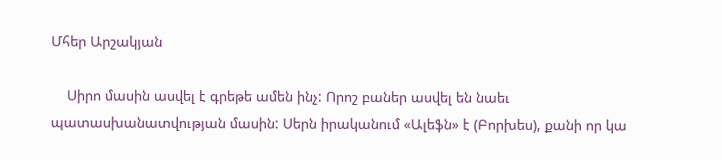Մհեր Արշակյան

    Սիրո մասին ասվել է գրեթե ամեն ինչ: Որոշ բաներ ասվել են նաեւ պատասխանատվության մասին: Սերն իրականում «Ալեֆն» է (Բորխես), քանի որ կա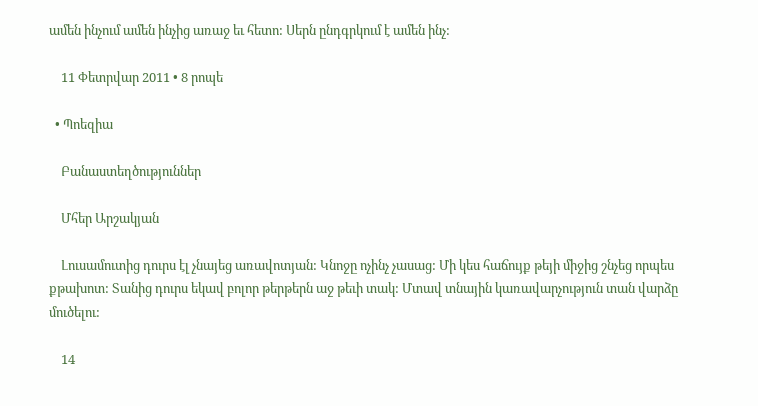ամեն ինչում ամեն ինչից առաջ եւ հետո: Սերն ընդգրկում է ամեն ինչ:

    11 Փետրվար 2011 • 8 րոպե

  • Պոեզիա

    Բանաստեղծություններ

    Մհեր Արշակյան

    Լուսամուտից դուրս էլ չնայեց առավոտյան: Կնոջը ոչինչ չասաց: Մի կես հաճույք թեյի միջից շնչեց որպես քթախոտ: Տանից դուրս եկավ բոլոր թերթերն աջ թեւի տակ: Մտավ տնային կառավարչություն տան վարձը մուծելու:

    14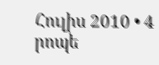Հուլիս 2010 • 4 րոպե